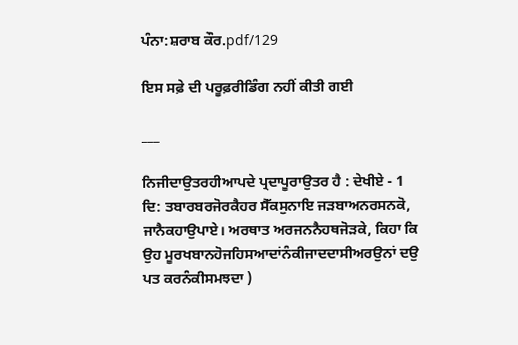ਪੰਨਾ:ਸ਼ਰਾਬ ਕੌਰ.pdf/129

ਇਸ ਸਫ਼ੇ ਦੀ ਪਰੂਫ਼ਰੀਡਿੰਗ ਨਹੀਂ ਕੀਤੀ ਗਈ

___

ਨਿਜੀਦਾਉਤਰਹੀਆਪਦੇ ਪ੍ਰਦਾਪੂਰਾਉਤਰ ਹੈ : ਦੇਖੀਏ - 1 ਦਿ: ਤਬਾਰਬਰਜੋਰਕੈਹਰ ਸੈੱਕਸੁਨਾਇ ਜੜਬਾਅਨਰਸਨਕੋ, ਜਾਨੈਕਹਾਉਪਾਏ। ਅਰਥਾਤ ਅਰਜਨਨੈਹਥਜੋੜਕੇ, ਕਿਹਾ ਕਿ ਉਹ ਮੂਰਖਬਾਨਹੋਜਹਿਸਆਦਾਂਨੰਕੀਜਾਦਦਾਸੀਅਰਉਨਾਂ ਦਉ ਪਤ ਕਰਨੰਕੀਸਮਝਦਾ )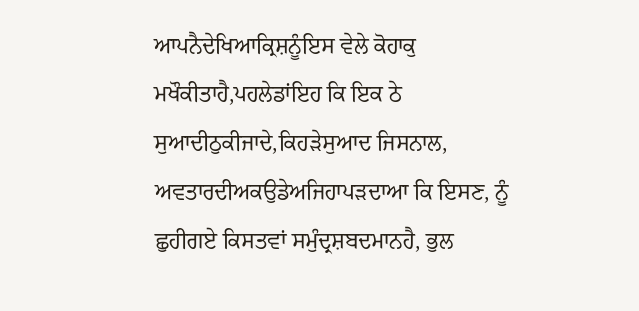ਆਪਨੈਦੇਖਿਆਕ੍ਰਿਸ਼ਨੂੰਇਸ ਵੇਲੇ ਕੋਹਾਕੁ ਮਖੌਕੀਤਾਹੈ,ਪਹਲੇਡਾਂਇਹ ਕਿ ਇਕ ਠੇ ਸੁਆਦੀਠੁਕੀਜਾਦੇ,ਕਿਹੜੇਸੁਆਦ ਜਿਸਨਾਲ, ਅਵਤਾਰਦੀਅਕਉਡੇਅਜਿਹਾਪੜਦਾਆ ਕਿ ਇਸਣ, ਨੂੰ ਛੁਹੀਗਏ ਕਿਸਤਵਾਂ ਸਮੁੰਦ੍ਰਸ਼ਬਦਮਾਨਹੈ, ਭੁਲ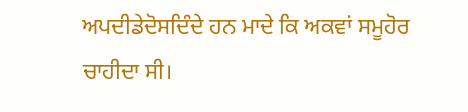ਅਪਦੀਡੇਦੋਸਦਿੰਦੇ ਹਨ ਮਾਦੇ ਕਿ ਅਕਵਾਂ ਸਮੂਹੋਰ ਚਾਹੀਦਾ ਸੀ।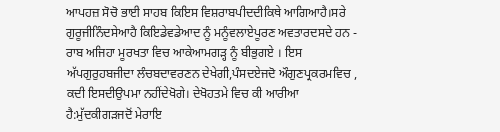ਆਪਹਜ਼ ਸੋਚੋ ਭਾਈ ਸਾਹਬ ਕਿਇਸ ਵਿਸ਼ਰਾਬਪੀਦਦੀਕਿਥੇ ਆਗਿਆਹੈ।ਸਰੇ ਗੁਰੂਜੀਨਿੰਦਸੇਆਹੈ ਕਿਇਡੇਵਡੇਆਦ ਨੂੰ ਮਨੂੰਵਲਾਏਪੂਰਣ ਅਵਤਾਰਦਸਦੇ ਹਨ - ਰਾਬ ਅਜਿਹਾ ਮੂਰਖਤਾ ਵਿਚ ਆਕੇਆਮਗੜ੍ਹ ਨੂੰ ਬੀਭੁਗਏ । ਇਸ ਅੱਪਗੁਰੁਹਬਜੀਦਾ ਲੰਚਬਦਾਵਰਣਨ ਦੇਖੇਗੀ,ਪੰਸਦਏਜਦੋ ਔਗੁਣਪ੍ਰਕਰਮਵਿਚ , ਕਦੀ ਇਸਦੀਉਪਮਾ ਨਹੀਂਦੇਖੋਗੇ। ਦੇਖੋਹਤਮੇ ਵਿਚ ਕੀ ਆਰੀਆ ਹੈ:ਮੁੱਦਕੀਗੜਜਦੋਂ ਮੇਰਾਇ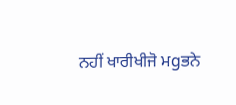ਨਹੀਂ ਖਾਰੀਖੀਜੋ ਮgਭਨੇ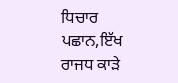ਧਿਚਾਰ ਪਛਾਨ,ਇੱਖ ਰਾਜਧ ਕਾੜੇ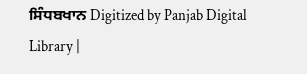ਸਿੰਧਬਖਾਨ Digitized by Panjab Digital Library |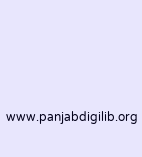www.panjabdigilib.org